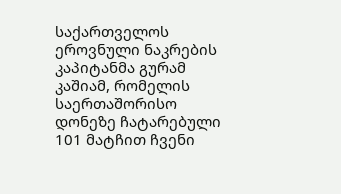საქართველოს ეროვნული ნაკრების კაპიტანმა გურამ კაშიამ, რომელის საერთაშორისო დონეზე ჩატარებული 101 მატჩით ჩვენი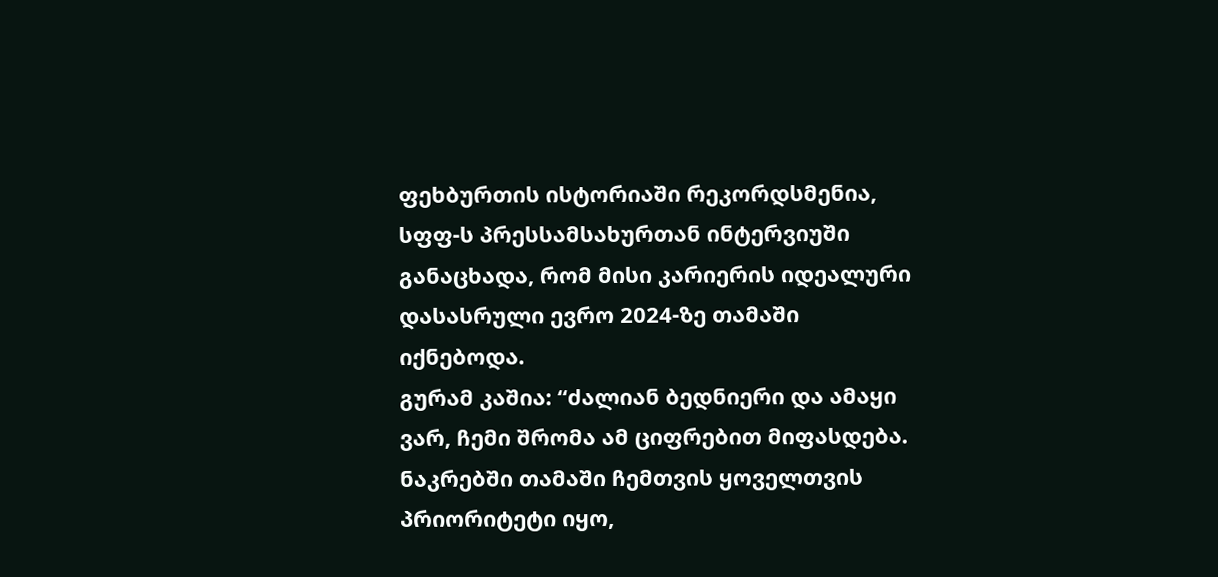ფეხბურთის ისტორიაში რეკორდსმენია, სფფ-ს პრესსამსახურთან ინტერვიუში განაცხადა, რომ მისი კარიერის იდეალური დასასრული ევრო 2024-ზე თამაში იქნებოდა.
გურამ კაშია: “ძალიან ბედნიერი და ამაყი ვარ, ჩემი შრომა ამ ციფრებით მიფასდება. ნაკრებში თამაში ჩემთვის ყოველთვის პრიორიტეტი იყო,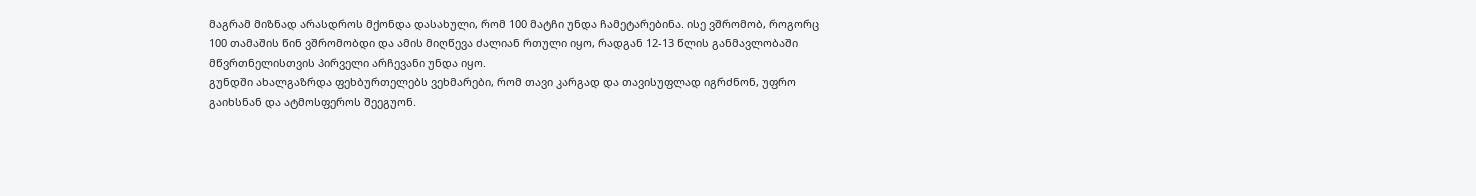მაგრამ მიზნად არასდროს მქონდა დასახული, რომ 100 მატჩი უნდა ჩამეტარებინა. ისე ვშრომობ, როგორც 100 თამაშის წინ ვშრომობდი და ამის მიღწევა ძალიან რთული იყო, რადგან 12-13 წლის განმავლობაში მწვრთნელისთვის პირველი არჩევანი უნდა იყო.
გუნდში ახალგაზრდა ფეხბურთელებს ვეხმარები, რომ თავი კარგად და თავისუფლად იგრძნონ, უფრო გაიხსნან და ატმოსფეროს შეეგუონ.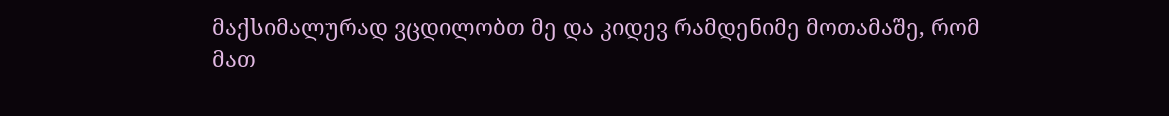მაქსიმალურად ვცდილობთ მე და კიდევ რამდენიმე მოთამაშე, რომ მათ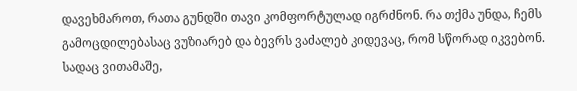დავეხმაროთ, რათა გუნდში თავი კომფორტულად იგრძნონ. რა თქმა უნდა, ჩემს გამოცდილებასაც ვუზიარებ და ბევრს ვაძალებ კიდევაც, რომ სწორად იკვებონ.
სადაც ვითამაშე,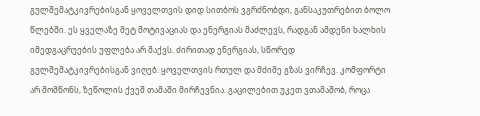გულშემატკივრებისგან ყოველთვის დიდ სითბოს ვგრძნობდი, განსაკუთრებით ბოლო წლებში. ეს ყველაზე მეტ მოტივაციას და ენერგიას მაძლევს, რადგან ამდენი ხალხის იმედგაცრუების უფლება არ მაქვს. ძირითად ენერგიას, სწორედ გულშემატკივრებისგან ვიღებ. ყოველთვის რთულ და მძიმე გზას ვირჩევ. კომფორტი არ მომწონს, ზეწოლის ქვეშ თამაში მირჩევნია. გაცილებით უკეთ ვთამაშობ, როცა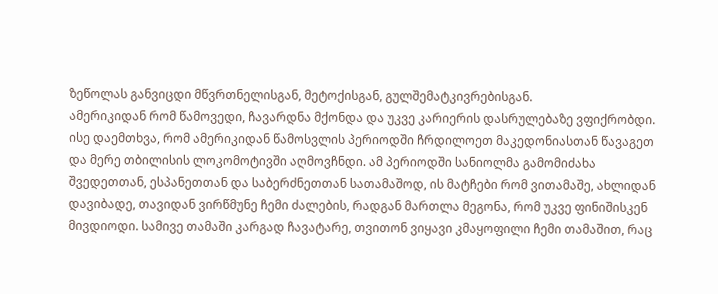ზეწოლას განვიცდი მწვრთნელისგან, მეტოქისგან, გულშემატკივრებისგან.
ამერიკიდან რომ წამოვედი, ჩავარდნა მქონდა და უკვე კარიერის დასრულებაზე ვფიქრობდი. ისე დაემთხვა, რომ ამერიკიდან წამოსვლის პერიოდში ჩრდილოეთ მაკედონიასთან წავაგეთ და მერე თბილისის ლოკომოტივში აღმოვჩნდი. ამ პერიოდში სანიოლმა გამომიძახა შვედეთთან, ესპანეთთან და საბერძნეთთან სათამაშოდ, ის მატჩები რომ ვითამაშე, ახლიდან დავიბადე, თავიდან ვირწმუნე ჩემი ძალების, რადგან მართლა მეგონა, რომ უკვე ფინიშისკენ მივდიოდი. სამივე თამაში კარგად ჩავატარე, თვითონ ვიყავი კმაყოფილი ჩემი თამაშით, რაც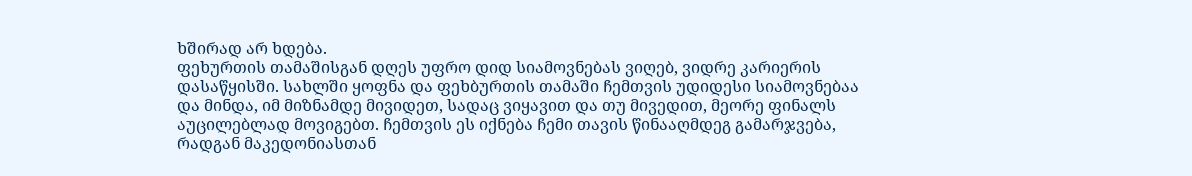ხშირად არ ხდება.
ფეხურთის თამაშისგან დღეს უფრო დიდ სიამოვნებას ვიღებ, ვიდრე კარიერის დასაწყისში. სახლში ყოფნა და ფეხბურთის თამაში ჩემთვის უდიდესი სიამოვნებაა და მინდა, იმ მიზნამდე მივიდეთ, სადაც ვიყავით და თუ მივედით, მეორე ფინალს აუცილებლად მოვიგებთ. ჩემთვის ეს იქნება ჩემი თავის წინააღმდეგ გამარჯვება, რადგან მაკედონიასთან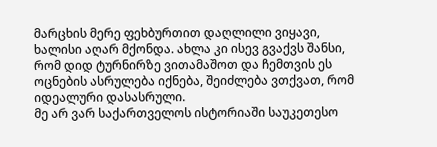მარცხის მერე ფეხბურთით დაღლილი ვიყავი, ხალისი აღარ მქონდა. ახლა კი ისევ გვაქვს შანსი, რომ დიდ ტურნირზე ვითამაშოთ და ჩემთვის ეს ოცნების ასრულება იქნება, შეიძლება ვთქვათ, რომ იდეალური დასასრული.
მე არ ვარ საქართველოს ისტორიაში საუკეთესო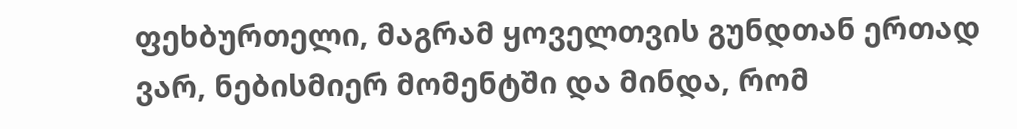ფეხბურთელი, მაგრამ ყოველთვის გუნდთან ერთად ვარ, ნებისმიერ მომენტში და მინდა, რომ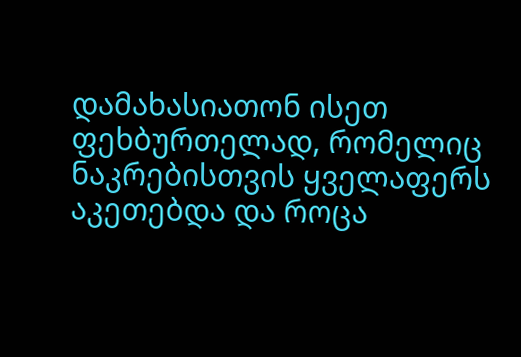დამახასიათონ ისეთ ფეხბურთელად, რომელიც ნაკრებისთვის ყველაფერს აკეთებდა და როცა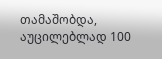თამაშობდა, აუცილებლად 100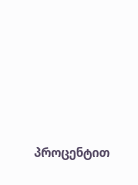პროცენტით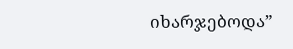იხარჯებოდა”